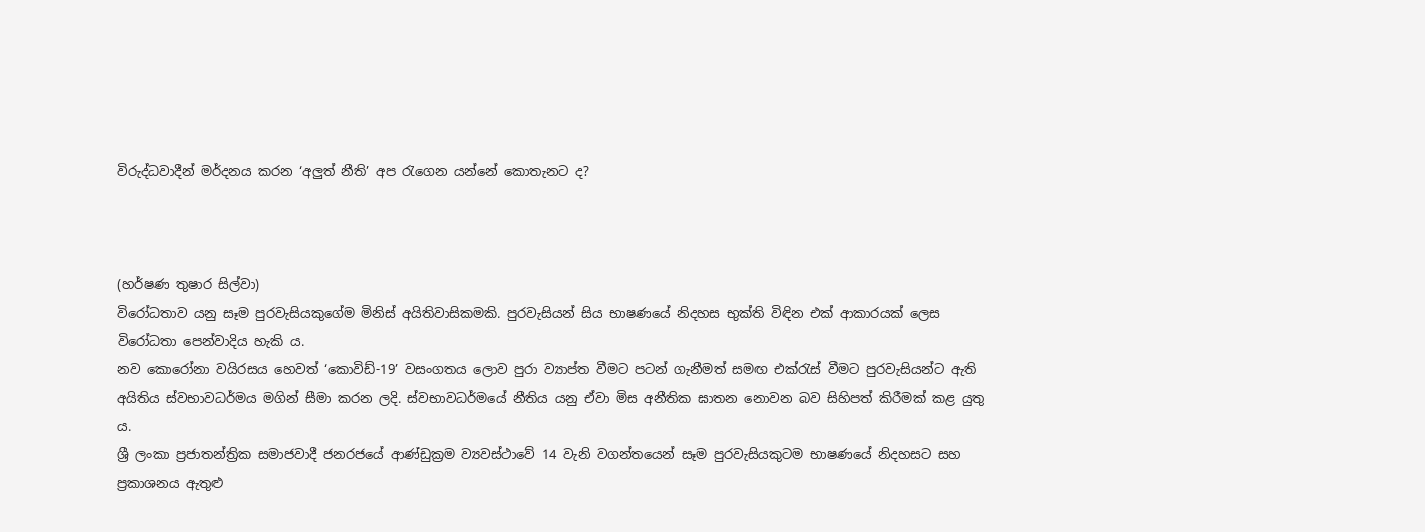විරුද්ධවාදීන් මර්දනය කරන ‘අලුත් නීති’ අප රැගෙන යන්නේ කොතැනට ද?



(හර්ෂණ තුෂාර සිල්වා)
විරෝධතාව යනු සෑම පුරවැසියකුගේම මිනිස් අයිතිවාසිකමකි. පුරවැසියන් සිය භාෂණයේ නිදහස භුක්ති විඳින එක් ආකාරයක් ලෙස විරෝධතා පෙන්වාදිය හැකි ය.
නව කොරෝනා වයිරසය හෙවත් ‘කොවිඩ්-19’ වසංගතය ලොව පුරා ව්‍යාප්ත වීමට පටන් ගැනීමත් සමඟ එක්රැස් වීමට පුරවැසියන්ට ඇති අයිතිය ස්වභාවධර්මය මගින් සීමා කරන ලදි. ස්වභාවධර්මයේ නීතිය යනු ඒවා මිස අනීතික ඝාතන නොවන බව සිහිපත් කිරීමක් කළ යුතු ය.
ශ්‍රී ලංකා ප්‍රජාතන්ත්‍රික සමාජවාදී ජනරජයේ ආණ්ඩුක්‍රම ව්‍යවස්ථාවේ 14 වැනි වගන්තයෙන් සෑම පුරවැසියකුටම භාෂණයේ නිදහසට සහ ප්‍රකාශනය ඇතුළු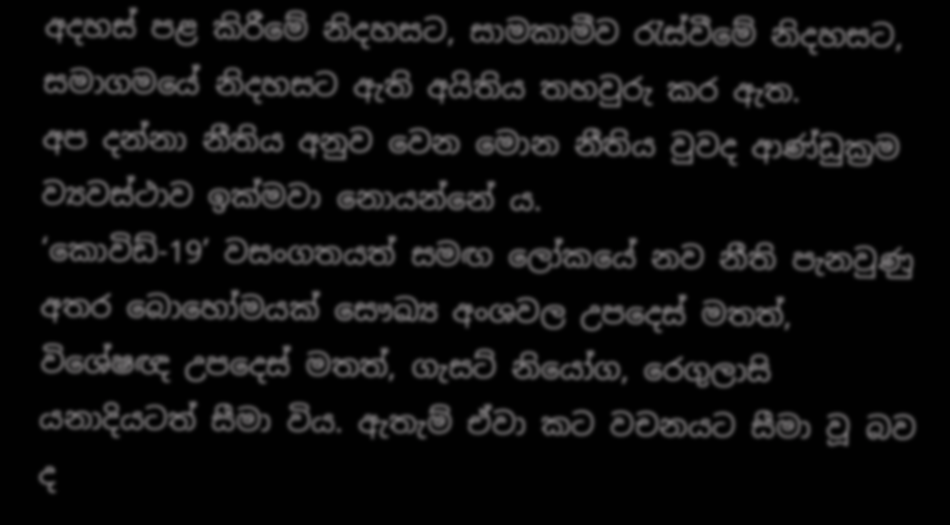අදහස් පළ කිරීමේ නිදහසට, සාමකාමීව රැස්වීමේ නිදහසට, සමාගමයේ නිදහසට ඇති අයිතිය තහවුරු කර ඇත.
අප දන්නා නීතිය අනුව වෙන මොන නීතිය වුවද ආණ්ඩුක්‍රම ව්‍යවස්ථාව ඉක්මවා නොයන්නේ ය.
‘කොවිඩ්-19’ වසංගතයත් සමඟ ලෝකයේ නව නීති පැනවුණු අතර බොහෝමයක් සෞඛ්‍ය අංශවල උපදෙස් මතත්, විශේෂඥ උපදෙස් මතත්, ගැසට් නියෝග, රෙගුලාසි යනාදියටත් සීමා විය. ඇතැම් ඒවා කට වචනයට සීමා වූ බව ද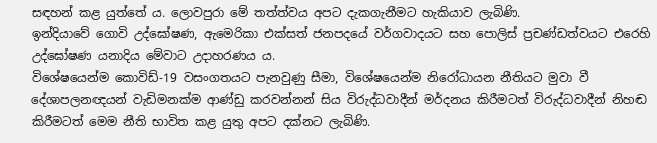සඳහන් කළ යුත්තේ ය. ලොවපුරා මේ තත්ත්වය අපට දැකගැනීමට හැකියාව ලැබිණි.
ඉන්දියාවේ ගොවි උද්ඝෝෂණ, ඇමෙරිකා එක්සත් ජනපදයේ වර්ගවාදයට සහ පොලිස් ප්‍රචණ්ඩත්වයට එරෙහි උද්ඝෝෂණ යනාදිය මේවාට උදාහරණය ය.
විශේෂයෙන්ම කොවිඩ්-19 වසංගතයට පැනවුණු සීමා, විශේෂයෙන්ම නිරෝධායන නීතියට මුවා වී දේශාපලනඥයන් වැඩිමනක්ම ආණ්ඩු කරවන්නන් සිය විරුද්ධවාදීන් මර්දනය කිරීමටත් විරුද්ධවාදීන් නිහඬ කිරීමටත් මෙම නීති භාවිත කළ යුතු අපට දක්නට ලැබිණි.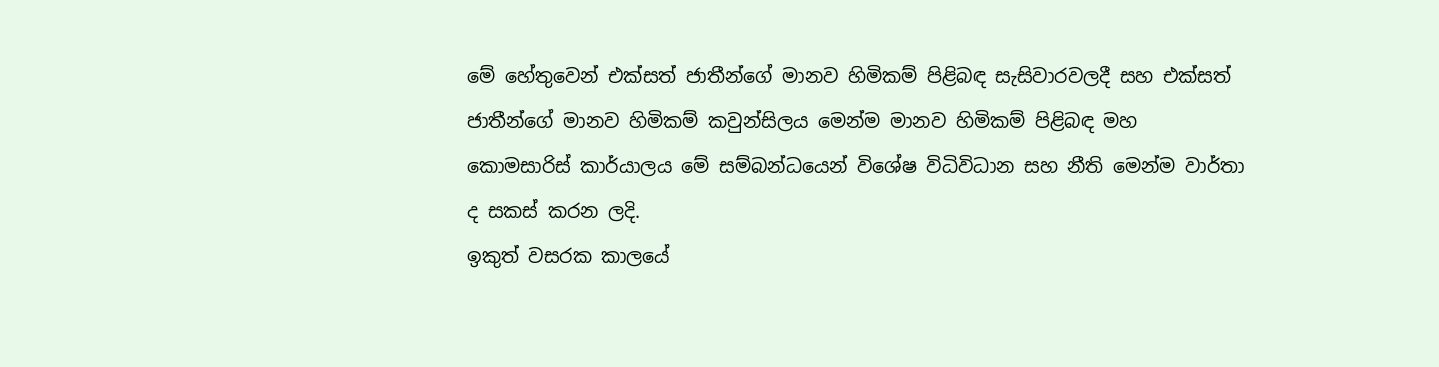මේ හේතුවෙන් එක්සත් ජාතීන්ගේ මානව හිමිකම් පිළිබඳ සැසිවාරවලදී සහ එක්සත් ජාතීන්ගේ මානව හිමිකම් කවුන්සිලය මෙන්ම මානව හිමිකම් පිළිබඳ මහ කොමසාරිස් කාර්යාලය මේ සම්බන්ධයෙන් විශේෂ විධිවිධාන සහ නීති මෙන්ම වාර්තා ද සකස් කරන ලදි.
ඉකුත් වසරක කාලයේ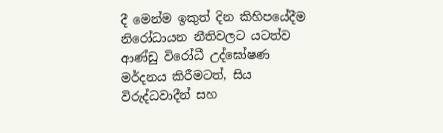දී මෙන්ම ඉකුත් දින කිහිපයේදීම නිරෝධායන නීතිවලට යටත්ව ආණ්ඩු විරෝධී උද්ඝෝෂණ මර්දනය කිරීමටත්, සිය විරුද්ධවාදීන් සහ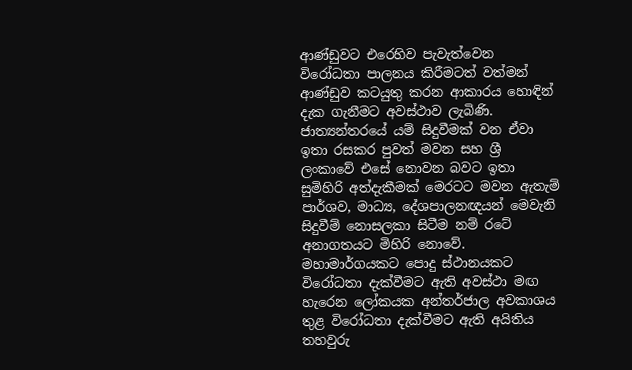ආණ්ඩුවට එරෙහිව පැවැත්වෙන විරෝධතා පාලනය කිරීමටත් වත්මන් ආණ්ඩුව කටයුතු කරන ආකාරය හොඳින් දැක ගැනීමට අවස්ථාව ලැබිණි.
ජාත්‍යන්තරයේ යම් සිදුවීමක් වන ඒවා ඉතා රසකර පුවත් මවන සහ ශ්‍රී ලංකාවේ එසේ නොවන බවට ඉතා සුමිහිරි අත්දැකීමක් මෙරටට මවන ඇතැම් පාර්ශව, මාධ්‍ය, දේශපාලනඥයන් මෙවැනි සිදුවීම් නොසලකා සිටීම නම් රටේ අනාගතයට මිහිරි නොවේ.
මහාමාර්ගයකට පොදු ස්ථානයකට විරෝධතා දැක්වීමට ඇති අවස්ථා මඟ හැරෙන ලෝකයක අන්තර්ජාල අවකාශය තුළ විරෝධතා දැක්වීමට ඇති අයිතිය තහවුරු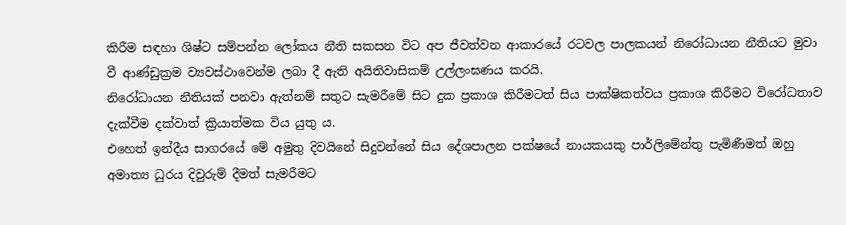කිරීම සඳහා ශිෂ්ට සම්පන්න ලෝකය නීති සකසන විට අප ජීවත්වන ආකාරයේ රටවල පාලකයන් නිරෝධායන නීතියට මුවා වී ආණ්ඩුක්‍රම ව්‍යවස්ථාවෙන්ම ලබා දී ඇති අයිතිවාසිකම් උල්ලංඝණය කරයි.
නිරෝධායන නීතියක් පනවා ඇත්නම් සතුට සැමරීමේ සිට දුක ප්‍රකාශ කිරීමටත් සිය පාක්ෂිකත්වය ප්‍රකාශ කිරීමට විරෝධතාව දැක්වීම දක්වාත් ක්‍රියාත්මක විය යුතු ය.
එහෙත් ඉන්දීය සාගරයේ මේ අමුතු දිවයිනේ සිදුවන්නේ සිය දේශපාලන පක්ෂයේ නායකයකු පාර්ලිමේන්තු පැමිණීමත් ඔහු අමාත්‍ය ධුරය දිවුරුම් දීමත් සැමරීමට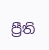ප්‍රීති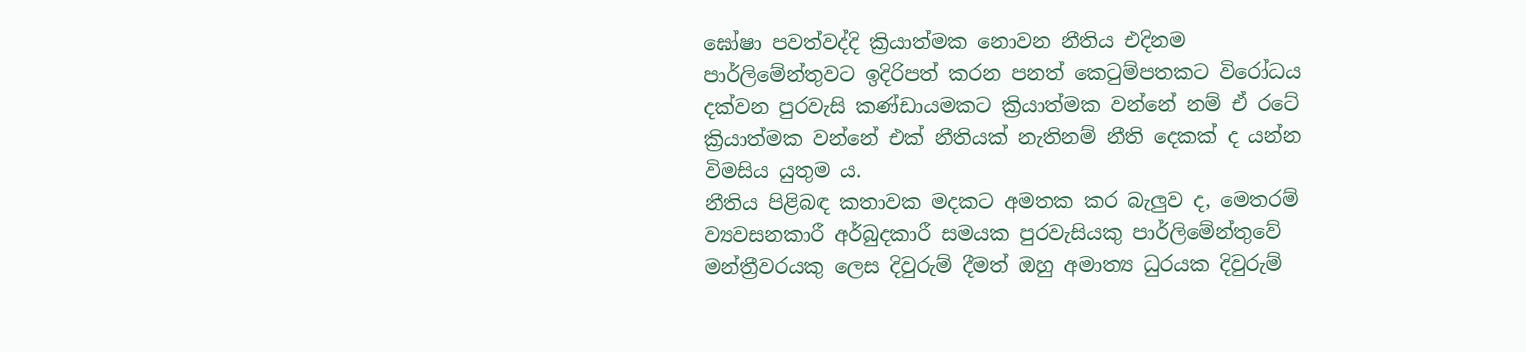ඝෝෂා පවත්වද්දි ක්‍රියාත්මක නොවන නීතිය එදිනම පාර්ලිමේන්තුවට ඉදිරිපත් කරන පනත් කෙටුම්පතකට විරෝධය දක්වන පුරවැසි කණ්ඩායමකට ක්‍රියාත්මක වන්නේ නම් ඒ රටේ ක්‍රියාත්මක වන්නේ එක් නීතියක් නැතිනම් නීති දෙකක් ද යන්න විමසිය යුතුම ය.
නීතිය පිළිබඳ කතාවක මදකට අමතක කර බැලුව ද, මෙතරම් ව්‍යවසනකාරී අර්බුදකාරී සමයක පුරවැසියකු පාර්ලිමේන්තුවේ මන්ත්‍රීවරයකු ලෙස දිවුරුම් දීමත් ඔහු අමාත්‍ය ධුරයක දිවුරුම්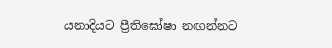යනාදියට ප්‍රීතිඝෝෂා නඟන්නට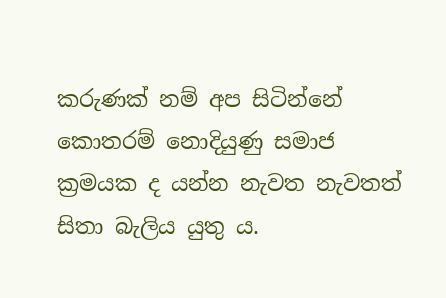කරුණක් නම් අප සිටින්නේ කොතරම් නොදියුණු සමාජ ක්‍රමයක ද යන්න නැවත නැවතත් සිතා බැලිය යුතු ය.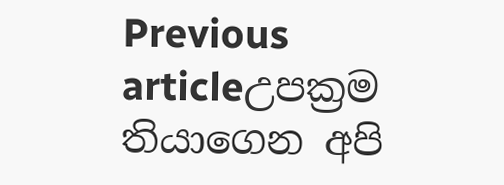Previous articleඋපක්‍රම තියාගෙන අපි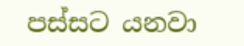පස්සට යනවා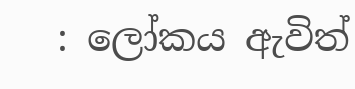: ලෝකය ඇවිත්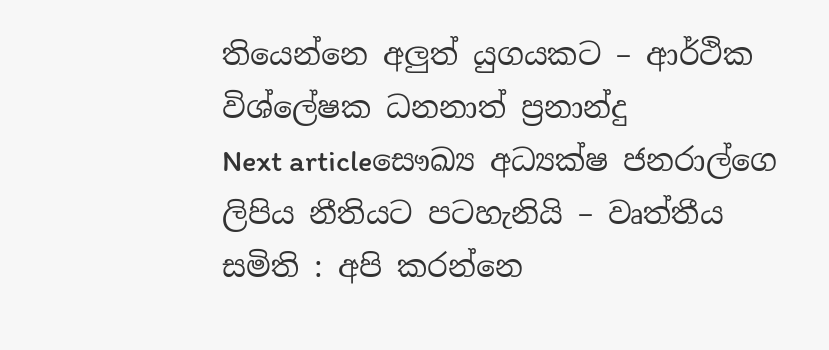තියෙන්නෙ අලුත් යුගයකට – ආර්ථික විශ්ලේෂක ධනනාත් ප්‍රනාන්දු
Next articleසෞඛ්‍ය අධ්‍යක්ෂ ජනරාල්ගෙ ලිපිය නීතියට පටහැනියි – වෘත්තීය සමිති : අපි කරන්නෙ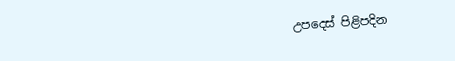උපදෙස් පිළිපදින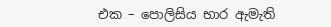එක – පොලිසිය භාර ඇමැති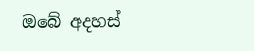ඔබේ අදහස්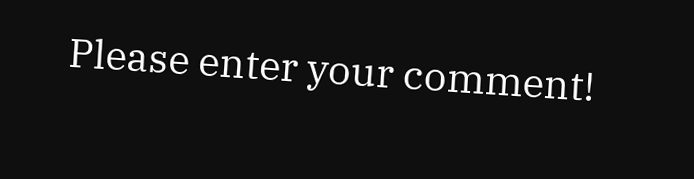Please enter your comment!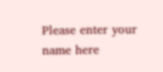Please enter your name here